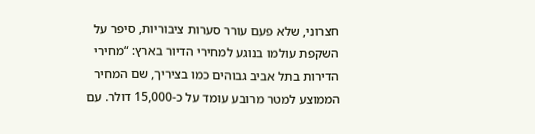חצרוני, שלא פעם עורר סערות ציבוריות, סיפר על השקפת עולמו בנוגע למחירי הדיור בארץ: “מחירי הדירות בתל אביב גבוהים כמו בציריך, שם המחיר הממוצע למטר מרובע עומד על כ-15,000 דולר. עם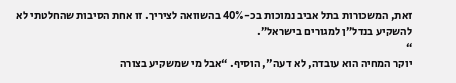זאת, המשכורות בתל אביב נמוכות בכ-40% בהשוואה לציריך. זו אחת הסיבות שהחלטתי לא להשקיע בנדל”ן למגורים בישראל”.
“
יוקר המחיה הוא עובדה, לא דעה", הוסיף. “אבל מי שמשקיע בצורה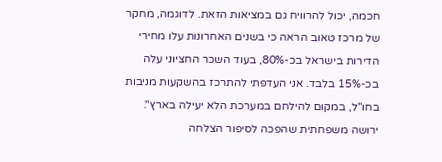חכמה, יכול להרוויח גם במציאות הזאת. לדוגמה, מחקר של מרכז טאוב הראה כי בשנים האחרונות עלו מחירי הדירות בישראל בכ-80%, בעוד השכר החציוני עלה בכ-15% בלבד. אני העדפתי להתרכז בהשקעות מניבות בחו"ל, במקום להילחם במערכת הלא יעילה בארץ".
ירושה משפחתית שהפכה לסיפור הצלחה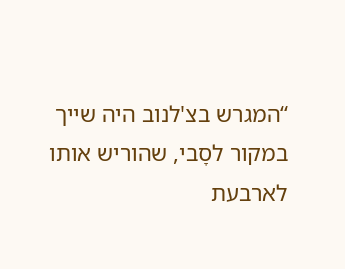“המגרש בצ'לנוב היה שייך במקור לסָבי, שהוריש אותו לארבעת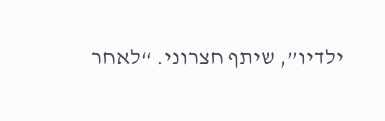ילדיו”, שיתף חצרוני. “לאחר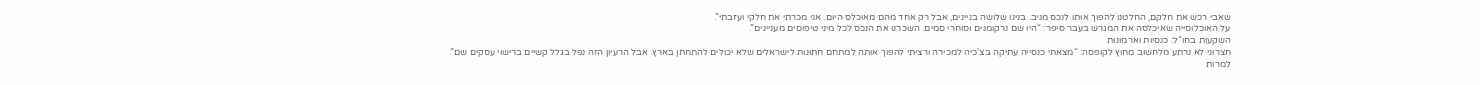שאבי רכש את חלקם, החלטנו להפוך אותו לנכס מניב. בנינו שלושה בניינים, אבל רק אחד מהם מאוכלס היום. אני מכרתי את חלקי ועזבתי”.
על האוכלוסייה שאיכלסה את המגרש בעבר סיפר: “היו שם נרקומנים וסוחרי סמים. השכרנו את הנכס לכל מיני טיפוסים מעניינים”.
השקעות בחו”ל: כנסיות וארמונות
חצרוני לא נרתע מלחשוב מחוץ לקופסה: “מצאתי כנסייה עתיקה בצ'כיה למכירה ורציתי להפוך אותה למתחם חתונות לישראלים שלא יכולים להתחתן בארץ. אבל הרעיון הזה נפל בגלל קשיים ברישוי עסקים שם”.
למרות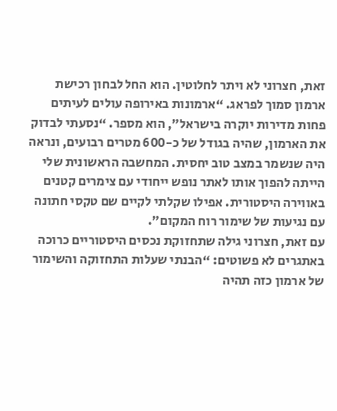זאת, חצרוני לא ויתר לחלוטין. הוא החל לבחון רכישת ארמון סמוך לפראג. “ארמונות באירופה עולים לעיתים פחות מדירות יוקרה בישראל”, הוא מספר. “נסעתי לבדוק את הארמון, שהיה בגודל של כ-600 מטרים רבועים, ונראה היה שנשמר במצב טוב יחסית. המחשבה הראשונית שלי הייתה להפוך אותו לאתר נופש ייחודי עם צימרים קטנים באווירה היסטורית. אפילו שקלתי לקיים שם טקסי חתונה עם נגיעות של שימור רוח המקום”.
עם זאת, חצרוני גילה שתחזוקת נכסים היסטוריים כרוכה באתגרים לא פשוטים: “הבנתי שעלות התחזוקה והשימור של ארמון כזה תהיה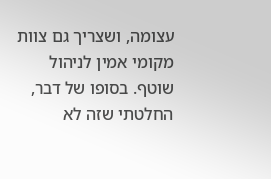עצומה, ושצריך גם צוות מקומי אמין לניהול שוטף. בסופו של דבר, החלטתי שזה לא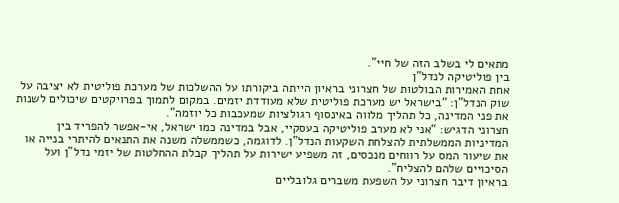מתאים לי בשלב הזה של חיי”.
בין פוליטיקה לנדל”ן
אחת האמירות הבולטות של חצרוני בראיון הייתה ביקורתו על ההשלכות של מערכת פוליטית לא יציבה על שוק הנדל"ן: “בישראל יש מערכת פוליטית שלא מעודדת יזמים. במקום לתמוך בפרויקטים שיכולים לשנות את פני המדינה, כל תהליך מלווה באינסוף רגולציות שמעכבות כל יוזמה”.
חצרוני הדגיש: “אני לא מערב פוליטיקה בעסקיי, אבל במדינה כמו ישראל, אי-אפשר להפריד בין המדיניות הממשלתית להצלחת השקעות הנדל"ן. לדוגמה, כשממשלה משנה את התנאים להיתרי בנייה או את שיעור המס על רווחים מנכסים, זה משפיע ישירות על תהליך קבלת ההחלטות של יזמי נדל"ן ועל הסיכויים שלהם להצליח”.
בראיון דיבר חצרוני על השפעת משברים גלובליים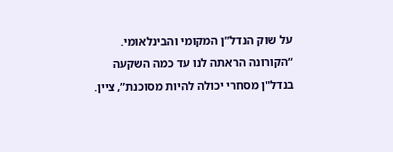על שוק הנדל”ן המקומי והבינלאומי. “הקורונה הראתה לנו עד כמה השקעה בנדל"ן מסחרי יכולה להיות מסוכנת”, ציין.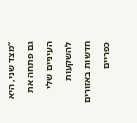“מצד שני, היא גם פתחה את העיניים שלי להשקעות חדשות באזורים כפריים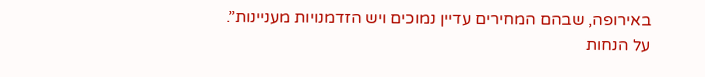באירופה, שבהם המחירים עדיין נמוכים ויש הזדמנויות מעניינות”.
על הנחות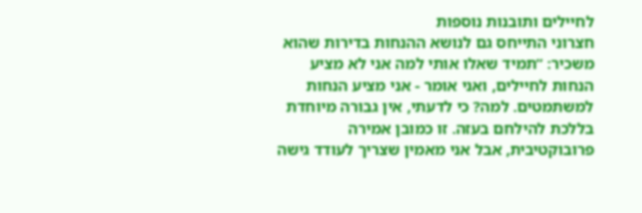לחיילים ותובנות נוספות
חצרוני התייחס גם לנושא ההנחות בדירות שהוא משכיר: “תמיד שאלו אותי למה אני לא מציע הנחות לחיילים, ואני אומר - אני מציע הנחות למשתמטים. למה? כי לדעתי, אין גבורה מיוחדת בללכת להילחם בעזה. זו כמובן אמירה פרובוקטיבית, אבל אני מאמין שצריך לעודד גישה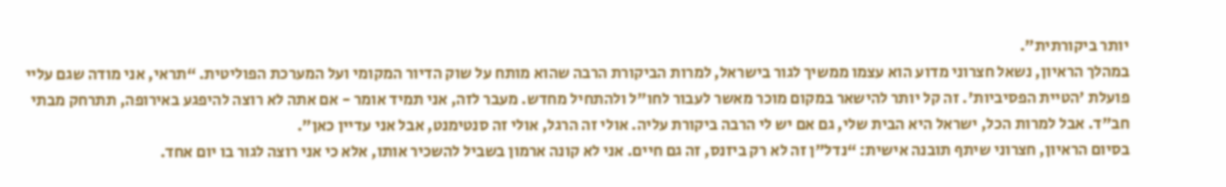יותר ביקורתית”.
במהלך הראיון, נשאל חצרוני מדוע הוא עצמו ממשיך לגור בישראל, למרות הביקורת הרבה שהוא מותח על שוק הדיור המקומי ועל המערכת הפוליטית. “תראי, אני מודה שגם עליי פועלת 'הטיית הפסיביות'. זה קל יותר להישאר במקום מוכר מאשר לעבור לחו"ל ולהתחיל מחדש. מעבר לזה, אני תמיד אומר - אם אתה לא רוצה להיפגע באירופה, תתרחק מבתי חב"ד. אבל למרות הכל, ישראל היא הבית שלי, גם אם יש לי הרבה ביקורת עליה. אולי זה הרגל, אולי זה סנטימנט, אבל אני עדיין כאן”.
בסיום הראיון, חצרוני שיתף תובנה אישית: “נדל"ן זה לא רק ביזנס, זה גם חיים. אני לא קונה ארמון בשביל להשכיר אותו, אלא כי אני רוצה לגור בו יום אחד.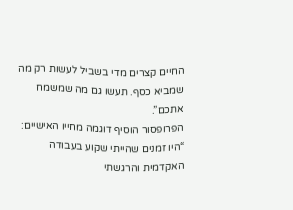החיים קצרים מדי בשביל לעשות רק מה שמביא כסף. תעשו גם מה שמשמח אתכם”.
הפרופסור הוסיף דוגמה מחייו האישיים: “היו זמנים שהייתי שקוע בעבודה האקדמית והרגשתי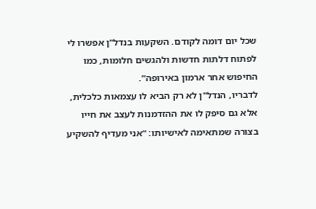שכל יום דומה לקודם. השקעות בנדל"ן אפשרו לי לפתוח דלתות חדשות ולהגשים חלומות, כמו החיפוש אחר ארמון באירופה”.
לדבריו, הנדל"ן לא רק הביא לו עצמאות כלכלית, אלא גם סיפק לו את ההזדמנות לעצב את חייו בצורה שמתאימה לאישיותו: “אני מעדיף להשקיע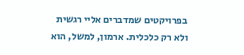בפרויקטים שמדברים אליי רגשית ולא רק כלכלית. ארמון, למשל, הוא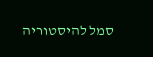סמל להיסטוריה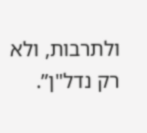ולתרבות, ולא רק נדל"ן”.